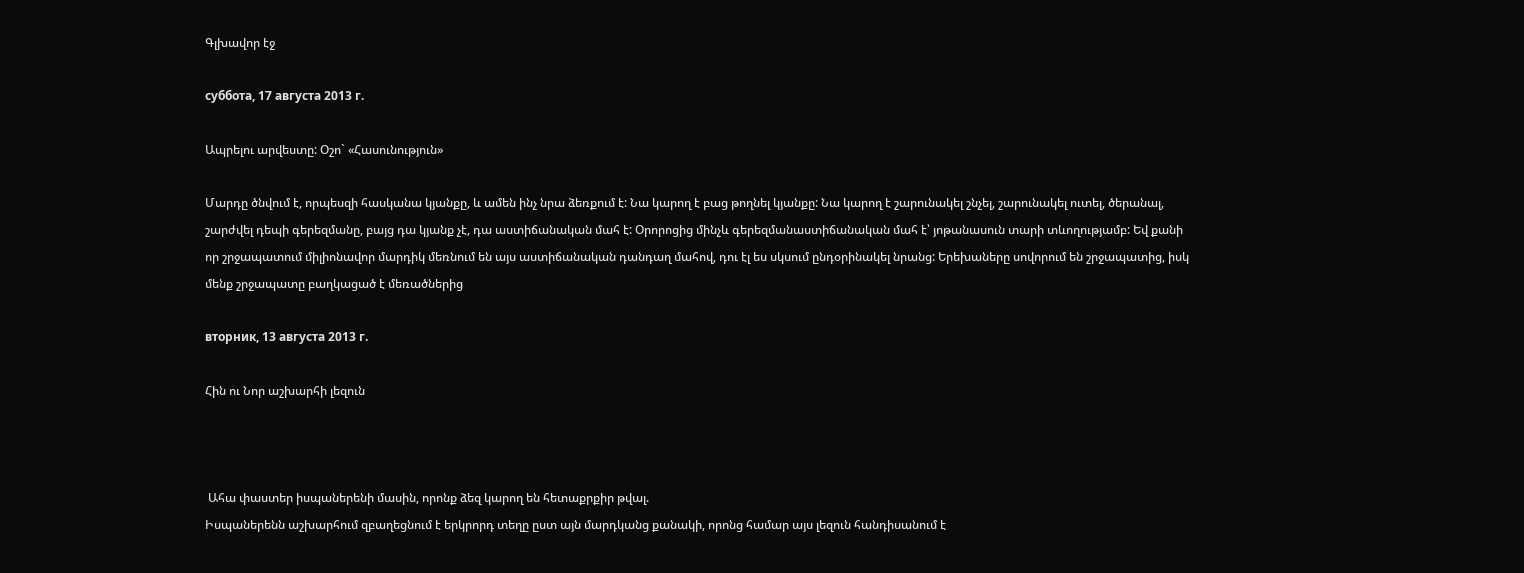Գլխավոր էջ

суббота, 17 августа 2013 г.

Ապրելու արվեստը: Օշո` «Հասունություն»

Մարդը ծնվում է, որպեսզի հասկանա կյանքը, և ամեն ինչ նրա ձեռքում է: Նա կարող է բաց թողնել կյանքը: Նա կարող է շարունակել շնչել, շարունակել ուտել, ծերանալ, շարժվել դեպի գերեզմանը, բայց դա կյանք չէ, դա աստիճանական մահ է: Օրորոցից մինչև գերեզմանաստիճանական մահ է՝ յոթանասուն տարի տևողությամբ: Եվ քանի որ շրջապատում միլիոնավոր մարդիկ մեռնում են այս աստիճանական դանդաղ մահով, դու էլ ես սկսում ընդօրինակել նրանց: Երեխաները սովորում են շրջապատից, իսկ մենք շրջապատը բաղկացած է մեռածներից

вторник, 13 августа 2013 г.

Հին ու Նոր աշխարհի լեզուն



 Ահա փաստեր իսպաներենի մասին, որոնք ձեզ կարող են հետաքրքիր թվալ.
Իսպաներենն աշխարհում զբաղեցնում է երկրորդ տեղը ըստ այն մարդկանց քանակի, որոնց համար այս լեզուն հանդիսանում է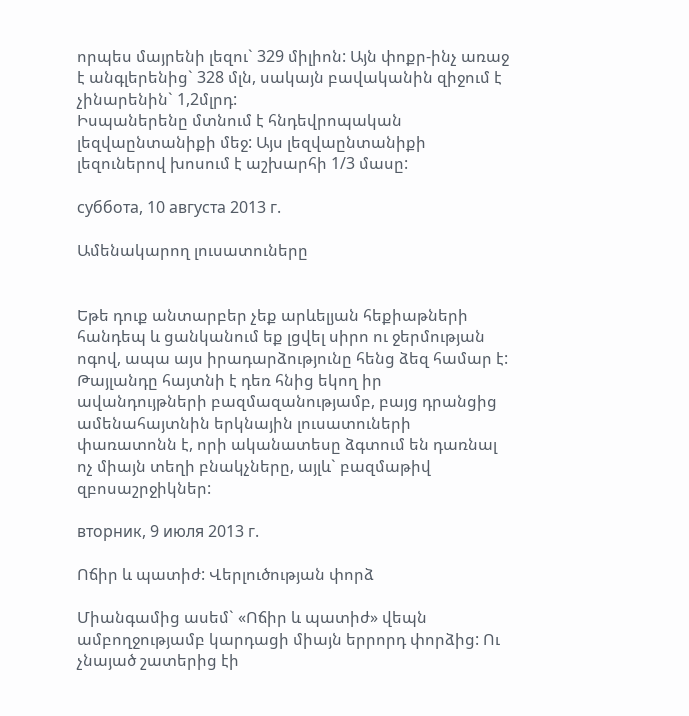որպես մայրենի լեզու` 329 միլիոն: Այն փոքր-ինչ առաջ է անգլերենից` 328 մլն, սակայն բավականին զիջում է չինարենին` 1,2մլրդ:
Իսպաներենը մտնում է հնդեվրոպական լեզվաընտանիքի մեջ: Այս լեզվաընտանիքի լեզուներով խոսում է աշխարհի 1/3 մասը:

суббота, 10 августа 2013 г.

Ամենակարող լուսատուները


Եթե դուք անտարբեր չեք արևելյան հեքիաթների հանդեպ և ցանկանում եք լցվել սիրո ու ջերմության ոգով, ապա այս իրադարձությունը հենց ձեզ համար է:
Թայլանդը հայտնի է դեռ հնից եկող իր ավանդույթների բազմազանությամբ, բայց դրանցից ամենահայտնին երկնային լուսատուների փառատոնն է, որի ականատեսը ձգտում են դառնալ ոչ միայն տեղի բնակչները, այլև` բազմաթիվ զբոսաշրջիկներ:

вторник, 9 июля 2013 г.

Ոճիր և պատիժ: Վերլուծության փորձ

Միանգամից ասեմ` «Ոճիր և պատիժ» վեպն ամբողջությամբ կարդացի միայն երրորդ փորձից: Ու չնայած շատերից էի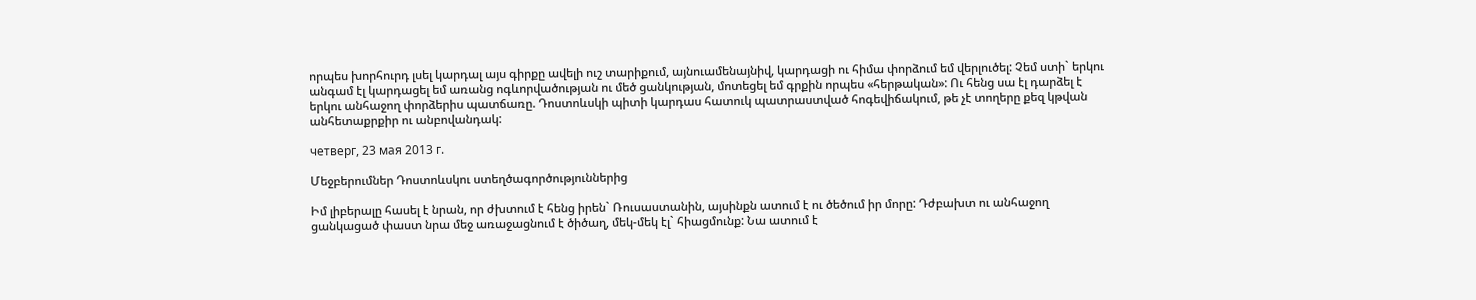որպես խորհուրդ լսել կարդալ այս գիրքը ավելի ուշ տարիքում, այնուամենայնիվ, կարդացի ու հիմա փորձում եմ վերլուծել: Չեմ ստի` երկու անգամ էլ կարդացել եմ առանց ոգևորվածության ու մեծ ցանկության, մոտեցել եմ գրքին որպես «հերթական»: Ու հենց սա էլ դարձել է երկու անհաջող փորձերիս պատճառը. Դոստոևսկի պիտի կարդաս հատուկ պատրաստված հոգեվիճակում, թե չէ տողերը քեզ կթվան անհետաքրքիր ու անբովանդակ:

четверг, 23 мая 2013 г.

Մեջբերումներ Դոստոևսկու ստեղծագործություններից

Իմ լիբերալը հասել է նրան, որ ժխտում է հենց իրեն` Ռուսաստանին, այսինքն ատում է ու ծեծում իր մորը: Դժբախտ ու անհաջող ցանկացած փաստ նրա մեջ առաջացնում է ծիծաղ, մեկ-մեկ էլ` հիացմունք: Նա ատում է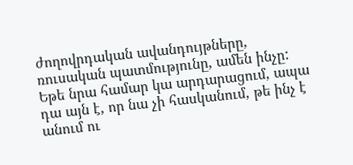ժողովրդական ավանդույթները, ռուսական պատմությունը, ամեն ինչը: Եթե նրա համար կա արդարացում, ապա դա այն է, որ նա չի հասկանում, թե ինչ է անում ու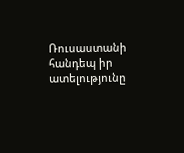Ռուսաստանի հանդեպ իր ատելությունը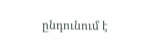ընդունում է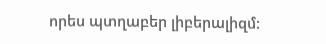որես պտղաբեր լիբերալիզմ: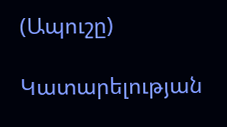(Ապուշը)

Կատարելության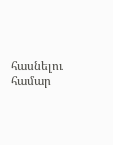հասնելու համար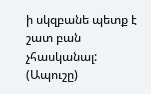ի սկզբանե պետք է շատ բան չհասկանալ: (Ապուշը)